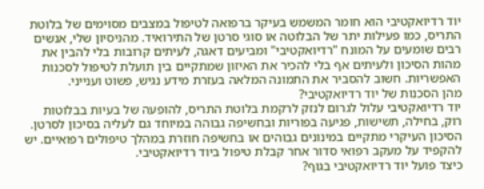יוד רדיואקטיבי הוא חומר המשמש בעיקר ברפואה לטיפול במצבים מסוימים של בלוטת התריס, כמו פעילות יתר של הבלוטה או סוגי סרטן של התירואיד. מהניסיון שלי, אנשים רבים שומעים על המונח "רדיואקטיבי" ומביעים דאגה, לעיתים קרובות בלי להבין את מהות הסיכון ולעיתים אף בלי להכיר את האיזון שמתקיים בין תועלת לטיפול לסכנות האפשריות. חשוב להסביר את התמונה המלאה בעזרת מידע נגיש, פשוט וענייני.
מהן הסכנות של יוד רדיואקטיבי?
יוד רדיואקטיבי עלול לגרום לנזק לרקמת בלוטת התריס, להופעה של בעיות בבלוטות רוק, בחילה, תשישות, פגיעה בפוריות ובחשיפה גבוהה במיוחד גם לעליה בסיכון לסרטן. הסיכון העיקרי מתקיים במינונים גבוהים או בחשיפה חוזרת במהלך טיפולים רפואיים. יש להקפיד על מעקב רפואי סדור אחר קבלת טיפול ביוד רדיואקטיבי.
כיצד פועל יוד רדיואקטיבי בגוף?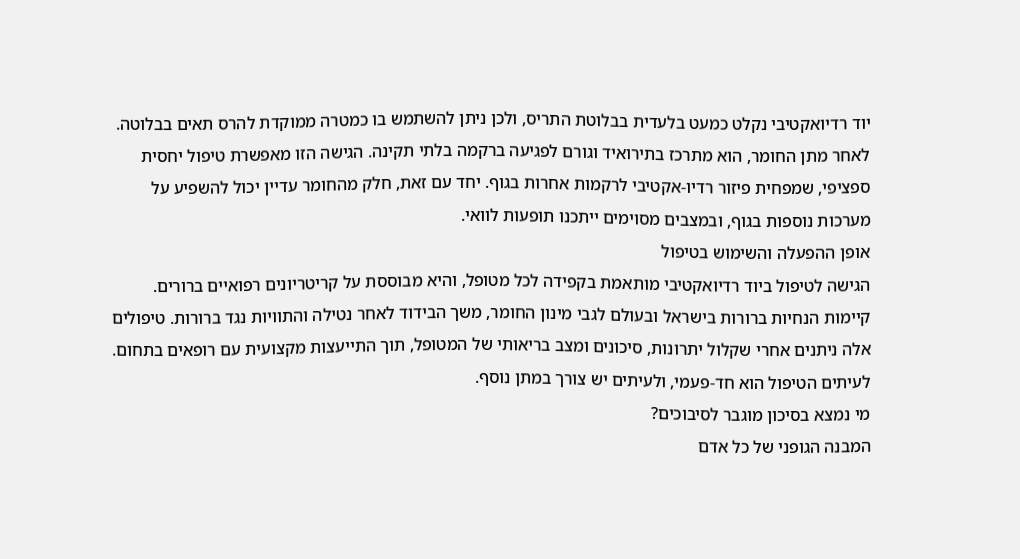יוד רדיואקטיבי נקלט כמעט בלעדית בבלוטת התריס, ולכן ניתן להשתמש בו כמטרה ממוקדת להרס תאים בבלוטה. לאחר מתן החומר, הוא מתרכז בתירואיד וגורם לפגיעה ברקמה בלתי תקינה. הגישה הזו מאפשרת טיפול יחסית ספציפי, שמפחית פיזור רדיו-אקטיבי לרקמות אחרות בגוף. יחד עם זאת, חלק מהחומר עדיין יכול להשפיע על מערכות נוספות בגוף, ובמצבים מסוימים ייתכנו תופעות לוואי.
אופן ההפעלה והשימוש בטיפול
הגישה לטיפול ביוד רדיואקטיבי מותאמת בקפידה לכל מטופל, והיא מבוססת על קריטריונים רפואיים ברורים. קיימות הנחיות ברורות בישראל ובעולם לגבי מינון החומר, משך הבידוד לאחר נטילה והתוויות נגד ברורות. טיפולים אלה ניתנים אחרי שקלול יתרונות, סיכונים ומצב בריאותי של המטופל, תוך התייעצות מקצועית עם רופאים בתחום. לעיתים הטיפול הוא חד-פעמי, ולעיתים יש צורך במתן נוסף.
מי נמצא בסיכון מוגבר לסיבוכים?
המבנה הגופני של כל אדם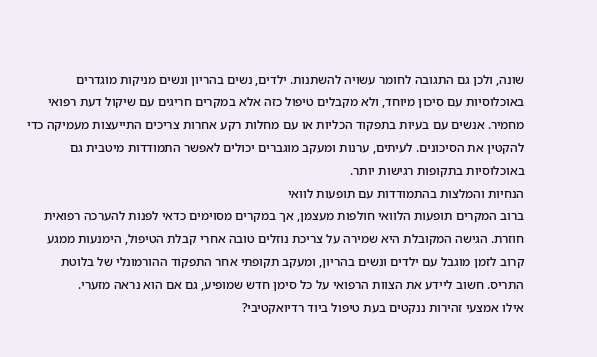שונה, ולכן גם התגובה לחומר עשויה להשתנות. ילדים, נשים בהריון ונשים מניקות מוגדרים באוכלוסיות עם סיכון מיוחד, ולא מקבלים טיפול כזה אלא במקרים חריגים עם שיקול דעת רפואי מחמיר. אנשים עם בעיות בתפקוד הכליות או עם מחלות רקע אחרות צריכים התייעצות מעמיקה כדי להקטין את הסיכונים. לעיתים, ערנות ומעקב מוגברים יכולים לאפשר התמודדות מיטבית גם באוכלוסיות בתקופות רגישות יותר.
הנחיות והמלצות בהתמודדות עם תופעות לוואי
ברוב המקרים תופעות הלוואי חולפות מעצמן, אך במקרים מסוימים כדאי לפנות להערכה רפואית חוזרת. הגישה המקובלת היא שמירה על צריכת נוזלים טובה אחרי קבלת הטיפול, הימנעות ממגע קרוב לזמן מוגבל עם ילדים ונשים בהריון, ומעקב תקופתי אחר התפקוד ההורמונלי של בלוטת התריס. חשוב ליידע את הצוות הרפואי על כל סימן חדש שמופיע, גם אם הוא נראה מזערי.
אילו אמצעי זהירות ננקטים בעת טיפול ביוד רדיואקטיבי?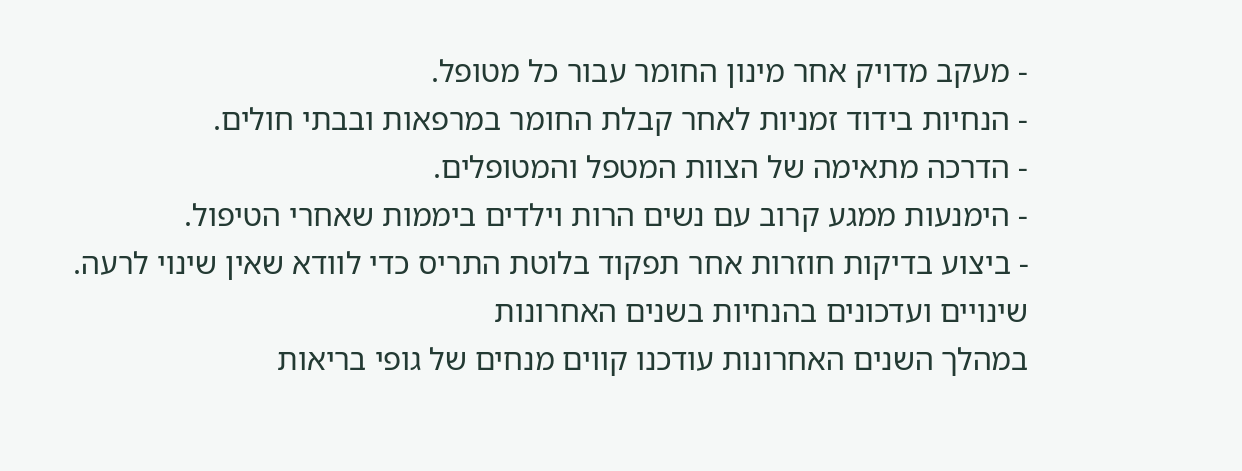- מעקב מדויק אחר מינון החומר עבור כל מטופל.
- הנחיות בידוד זמניות לאחר קבלת החומר במרפאות ובבתי חולים.
- הדרכה מתאימה של הצוות המטפל והמטופלים.
- הימנעות ממגע קרוב עם נשים הרות וילדים ביממות שאחרי הטיפול.
- ביצוע בדיקות חוזרות אחר תפקוד בלוטת התריס כדי לוודא שאין שינוי לרעה.
שינויים ועדכונים בהנחיות בשנים האחרונות
במהלך השנים האחרונות עודכנו קווים מנחים של גופי בריאות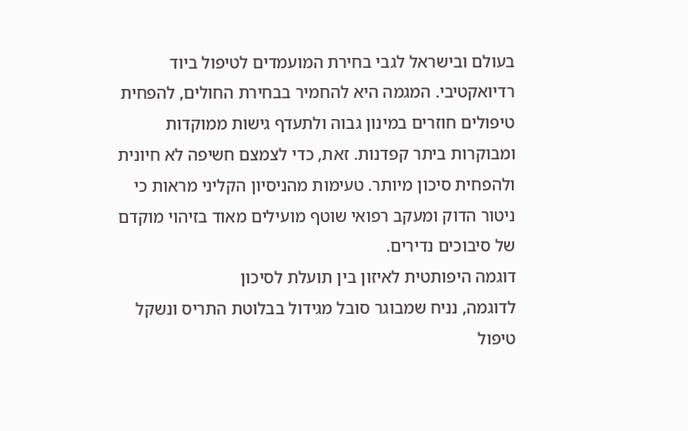בעולם ובישראל לגבי בחירת המועמדים לטיפול ביוד רדיואקטיבי. המגמה היא להחמיר בבחירת החולים, להפחית טיפולים חוזרים במינון גבוה ולתעדף גישות ממוקדות ומבוקרות ביתר קפדנות. זאת, כדי לצמצם חשיפה לא חיונית ולהפחית סיכון מיותר. טעימות מהניסיון הקליני מראות כי ניטור הדוק ומעקב רפואי שוטף מועילים מאוד בזיהוי מוקדם של סיבוכים נדירים.
דוגמה היפותטית לאיזון בין תועלת לסיכון
לדוגמה, נניח שמבוגר סובל מגידול בבלוטת התריס ונשקל טיפול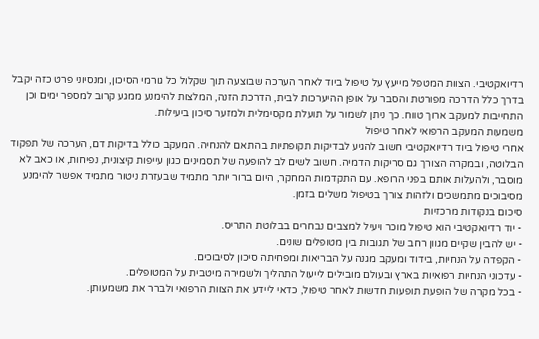רדיואקטיבי. הצוות המטפל מייעץ על טיפול ביוד לאחר הערכה שבוצעה תוך שקלול כל גורמי הסיכון, ומנסיוני פרט כזה יקבל בדרך כלל הדרכה מפורטת והסבר על אופן ההיערכות לבית, הדרכת הזנה, המלצות להימנע ממגע קרוב למספר ימים וכן התחייבות למעקב ארוך טווח. כך ניתן לשמור על תועלת מקסימלית ולמזער סיכון ביעילות.
משמעות המעקב הרפואי לאחר טיפול
אחרי טיפול ביוד רדיואקטיבי חשוב להגיע לבדיקות תקופתיות בהתאם להנחיה. המעקב כולל בדיקות דם, הערכה של תפקוד הבלוטה, ובמקרה הצורך גם סריקות הדמיה. חשוב לשים לב להופעה של תסמינים כגון עייפות קיצונית, נפיחות, או כאב לא מוסבר, ולהעלות אותם בפני הרופא. עם התקדמות המחקר, היום ברור יותר מתמיד שבעזרת ניטור מתמיד אפשר להימנע מסיבוכים מתמשכים ולזהות צורך בטיפול משלים בזמן.
סיכום בנקודות מרכזיות
- יוד רדיואקטיבי הוא טיפול מוכר ויעיל למצבים נבחרים בבלוטת התריס.
- יש להבין שקיים מגוון רחב של תגובות בין מטופלים שונים.
- הקפדה על הנחיות, בידוד ומעקב מגנה על הבריאות ומפחיתה סיכון לסיבוכים.
- עדכוני הנחיות רפואיות בארץ ובעולם מובילים לייעול התהליך ולשמירה מיטבית על המטופלים.
- בכל מקרה של הופעת תופעות חדשות לאחר טיפול, כדאי ליידע את הצוות הרפואי ולברר את משמעותן.